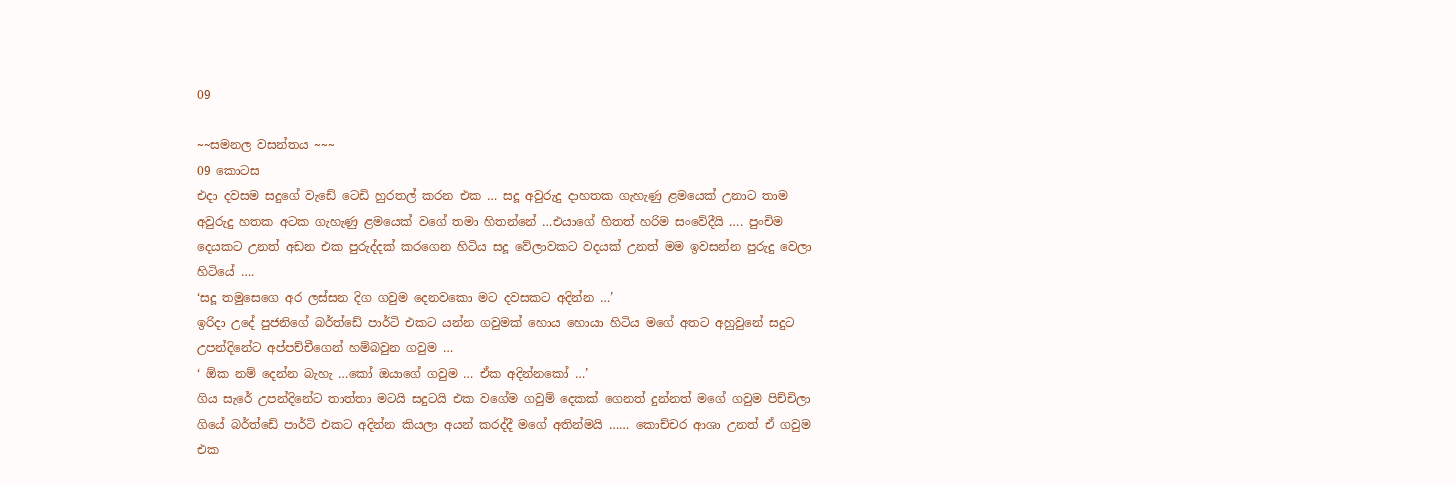09

~~සමනල වසන්තය ~~~
09 කොටස
එදා දවසම සදුගේ වැඩේ ටෙඩි හුරතල් කරන එක … සදූ අවුරුදු දාහතක ගැහැණු ළමයෙක් උනාට තාම අවුරුදු හතක අටක ගැහැණු ළමයෙක් වගේ තමා හිතන්නේ …එයාගේ හිතත් හරිම සංවේදීයි …. පුංචිම දෙයකට උනත් අඩන එක පුරුද්දක් කරගෙන හිටිය සදූ වේලාවකට වදයක් උනත් මම ඉවසන්න පුරුදු වෙලා හිටියේ ….
‘සදූ තමුසෙගෙ අර ලස්සන දිග ගවුම දෙනවකො මට දවසකට අදින්න …’
ඉරිදා උදේ පුජනිගේ බර්ත්ඩේ පාර්ටි එකට යන්න ගවුමක් හොය හොයා හිටිය මගේ අතට අහුවුනේ සදුට උපන්දිනේට අප්පච්චීගෙන් හම්බවුන ගවුම …
‘ ඕක නම් දෙන්න බැහැ …කෝ ඔයාගේ ගවුම … ඒක අදින්නකෝ …’
ගිය සැරේ උපන්දිනේට තාත්තා මටයි සදුටයි එක වගේම ගවුම් දෙකක් ගෙනත් දුන්නත් මගේ ගවුම පිච්චිලා ගියේ බර්ත්ඩේ පාර්ටි එකට අදින්න කියලා අයන් කරද්දී මගේ අතින්මයි …… කොච්චර ආශා උනත් ඒ ගවුම එක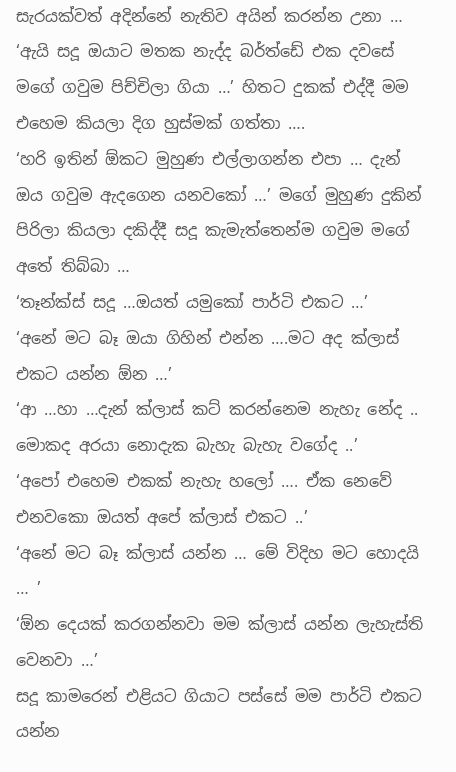සැරයක්වත් අදින්නේ නැතිව අයින් කරන්න උනා …
‘ඇයි සදූ ඔයාට මතක නැද්ද බර්ත්ඩේ එක දවසේ මගේ ගවුම පිච්චිලා ගියා …’ හිතට දුකක් එද්දී මම එහෙම කියලා දිග හුස්මක් ගත්තා ….
‘හරි ඉතින් ඕකට මුහුණ එල්ලාගන්න එපා … දැන් ඔය ගවුම ඇදගෙන යනවකෝ …’ මගේ මුහුණ දුකින් පිරිලා කියලා දකිද්දී සදූ කැමැත්තෙන්ම ගවුම මගේ අතේ තිබ්බා …
‘තෑන්ක්ස් සදූ …ඔයත් යමුකෝ පාර්ටි එකට …’
‘අනේ මට බෑ ඔයා ගිහින් එන්න ….මට අද ක්ලාස් එකට යන්න ඕන …’
‘ආ …හා …දැන් ක්ලාස් කට් කරන්නෙම නැහැ නේද .. මොකද අරයා නොදැක බැහැ බැහැ වගේද ..’
‘අපෝ එහෙම එකක් නැහැ හලෝ …. ඒක නෙවේ එනවකො ඔයත් අපේ ක්ලාස් එකට ..’
‘අනේ මට බෑ ක්ලාස් යන්න … මේ විදිහ මට හොදයි … ’
‘ඕන දෙයක් කරගන්නවා මම ක්ලාස් යන්න ලැහැස්ති වෙනවා …’
සදූ කාමරෙන් එළියට ගියාට පස්සේ මම පාර්ටි එකට යන්න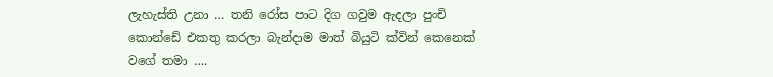ලැහැස්ති උනා … තනි රෝස පාට දිග ගවුම ඇදලා පුංචි කොන්ඩේ එකතු කරලා බැන්දාම මාත් බියුටි ක්වින් කෙනෙක් වගේ තමා ….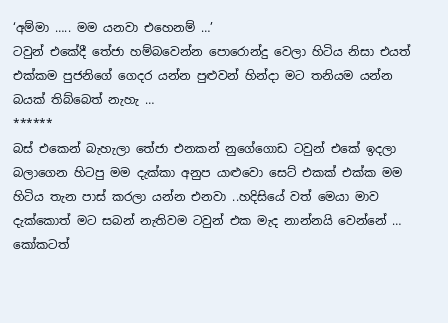‘අම්මා ….. මම යනවා එහෙනම් …’
ටවුන් එකේදී තේජා හම්බවෙන්න පොරොන්දු වෙලා හිටිය නිසා එයත් එක්කම පුජනිගේ ගෙදර යන්න පුළුවන් හින්දා මට තනියම යන්න බයක් තිබ්බෙත් නැහැ …
******
බස් එකෙන් බැහැලා තේජා එනකන් නුගේගොඩ ටවුන් එකේ ඉදලා බලාගෙන හිටපු මම දැක්කා අනුප යාළුවො සෙට් එකක් එක්ක මම හිටිය තැන පාස් කරලා යන්න එනවා ..හදිසියේ වත් මෙයා මාව දැක්කොත් මට සබන් නැතිවම ටවුන් එක මැද නාන්නයි වෙන්නේ … කෝකටත්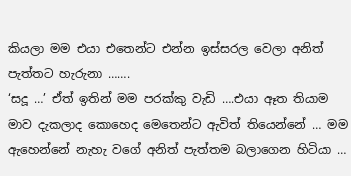කියලා මම එයා එතෙන්ට එන්න ඉස්සරල වෙලා අනිත් පැත්තට හැරුනා …….
‘සදූ …’ ඒත් ඉතින් මම පරක්කු වැඩි ….එයා ඈත තියාම මාව දැකලාද කොහෙද මෙතෙන්ට ඇවිත් තියෙන්නේ … මම ඇහෙන්නේ නැහැ වගේ අනිත් පැත්තම බලාගෙන හිටියා …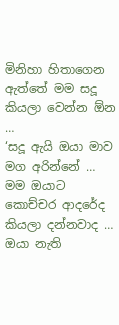මිනිහා හිතාගෙන ඇත්තේ මම සදූ කියලා වෙන්න ඕන …
‘සදූ ඇයි ඔයා මාව මග අරින්නේ … මම ඔයාට කොච්චර ආදරේද කියලා දන්නවාද … ඔයා නැති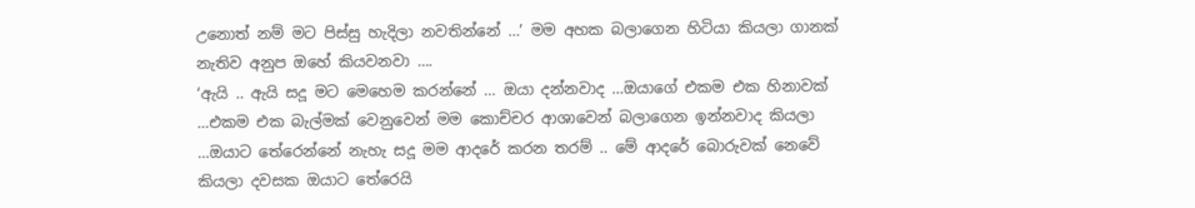උනොත් නම් මට පිස්සු හැදිලා නවතින්නේ …’ මම අහක බලාගෙන හිටියා කියලා ගානක් නැතිව අනුප ඔහේ කියවනවා ….
‘ඇයි .. ඇයි සදූ මට මෙහෙම කරන්නේ … ඔයා දන්නවාද …ඔයාගේ එකම එක හිනාවක් …එකම එක බැල්මක් වෙනුවෙන් මම කොච්චර ආශාවෙන් බලාගෙන ඉන්නවාද කියලා …ඔයාට තේරෙන්නේ නැහැ සදූ මම ආදරේ කරන තරම් .. මේ ආදරේ බොරුවක් නෙවේ කියලා දවසක ඔයාට තේරෙයි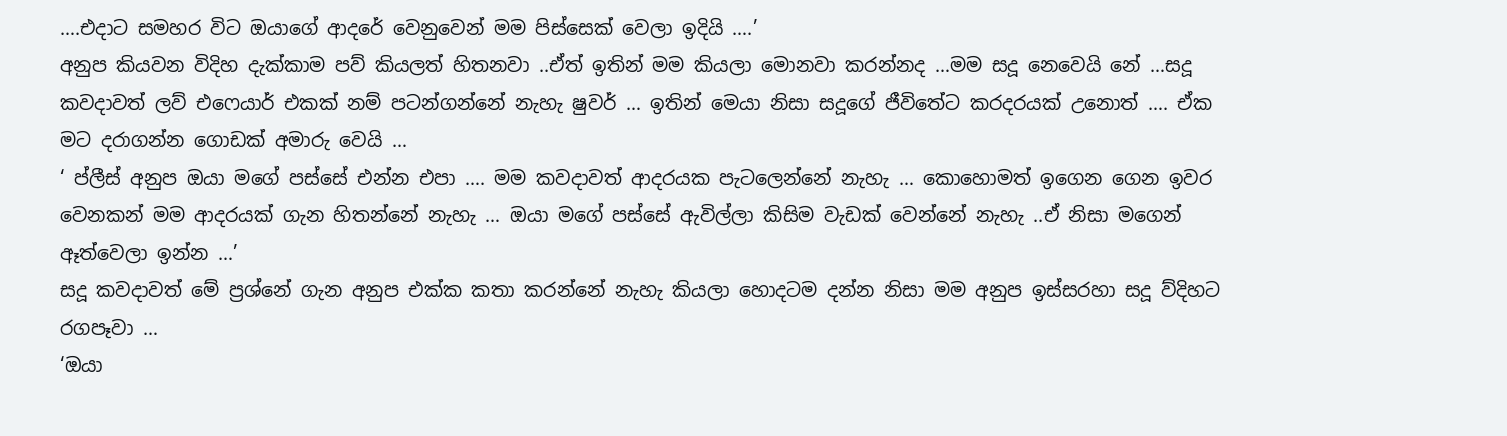….එදාට සමහර විට ඔයාගේ ආදරේ වෙනුවෙන් මම පිස්සෙක් වෙලා ඉදියි ….’
අනුප කියවන විදිහ දැක්කාම පව් කියලත් හිතනවා ..ඒත් ඉතින් මම කියලා මොනවා කරන්නද …මම සදූ නෙවෙයි නේ …සදූ කවදාවත් ලව් එෆෙයාර් එකක් නම් පටන්ගන්නේ නැහැ ෂුවර් … ඉතින් මෙයා නිසා සදූගේ ජීවිතේට කරදරයක් උනොත් …. ඒක මට දරාගන්න ගොඩක් අමාරු වෙයි …
‘ ප්ලීස් අනුප ඔයා මගේ පස්සේ එන්න එපා …. මම කවදාවත් ආදරයක පැටලෙන්නේ නැහැ … කොහොමත් ඉගෙන ගෙන ඉවර වෙනකන් මම ආදරයක් ගැන හිතන්නේ නැහැ … ඔයා මගේ පස්සේ ඇවිල්ලා කිසිම වැඩක් වෙන්නේ නැහැ ..ඒ නිසා මගෙන් ඈත්වෙලා ඉන්න …’
සදූ කවදාවත් මේ ප්‍රශ්නේ ගැන අනුප එක්ක කතා කරන්නේ නැහැ කියලා හොදටම දන්න නිසා මම අනුප ඉස්සරහා සදූ ව්දිහට රගපෑවා …
‘ඔයා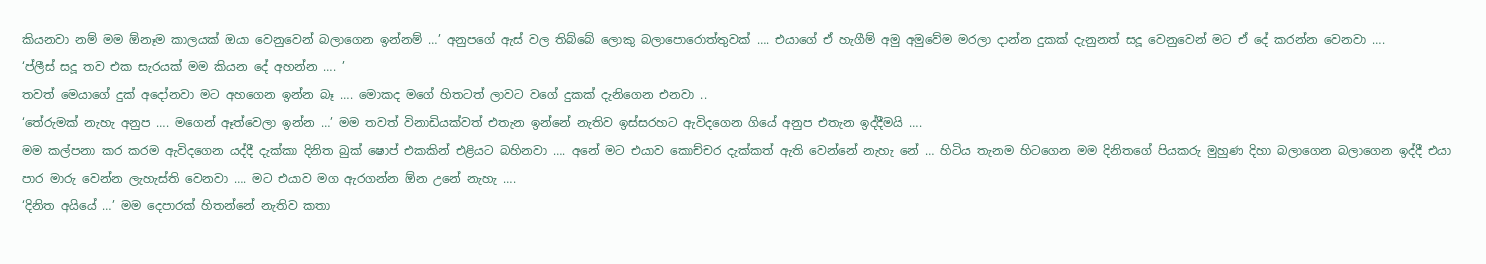කියනවා නම් මම ඕනෑම කාලයක් ඔයා වෙනුවෙන් බලාගෙන ඉන්නම් …’ අනුපගේ ඇස් වල තිබ්බේ ලොකු බලාපොරොත්තුවක් …. එයාගේ ඒ හැගීම් අමු අමුවේම මරලා දාන්න දුකක් දැනුනත් සදූ වෙනුවෙන් මට ඒ දේ කරන්න වෙනවා ….
‘ප්ලීස් සදූ තව එක සැරයක් මම කියන දේ අහන්න …. ’
තවත් මෙයාගේ දුක් අදෝනවා මට අහගෙන ඉන්න බෑ …. මොකද මගේ හිතටත් ලාවට වගේ දුකක් දැනිගෙන එනවා ..
‘තේරුමක් නැහැ අනුප …. මගෙන් ඈත්වෙලා ඉන්න …’ මම තවත් විනාඩියක්වත් එතැන ඉන්නේ නැතිව ඉස්සරහට ඇවිදගෙන ගියේ අනුප එතැන ඉද්දීමයි ….
මම කල්පනා කර කරම ඇවිදගෙන යද්දී දැක්කා දිනිත බුක් ෂොප් එකකින් එළියට බහිනවා …. අනේ මට එයාව කොච්චර දැක්කත් ඇති වෙන්නේ නැහැ නේ … හිටිය තැනම හිටගෙන මම දිනිතගේ පියකරු මුහුණ දිහා බලාගෙන බලාගෙන ඉද්දී එයා පාර මාරු වෙන්න ලැහැස්ති වෙනවා …. මට එයාව මග ඇරගන්න ඕන උනේ නැහැ ….
‘දිනිත අයියේ …’ මම දෙපාරක් හිතන්නේ නැතිව කතා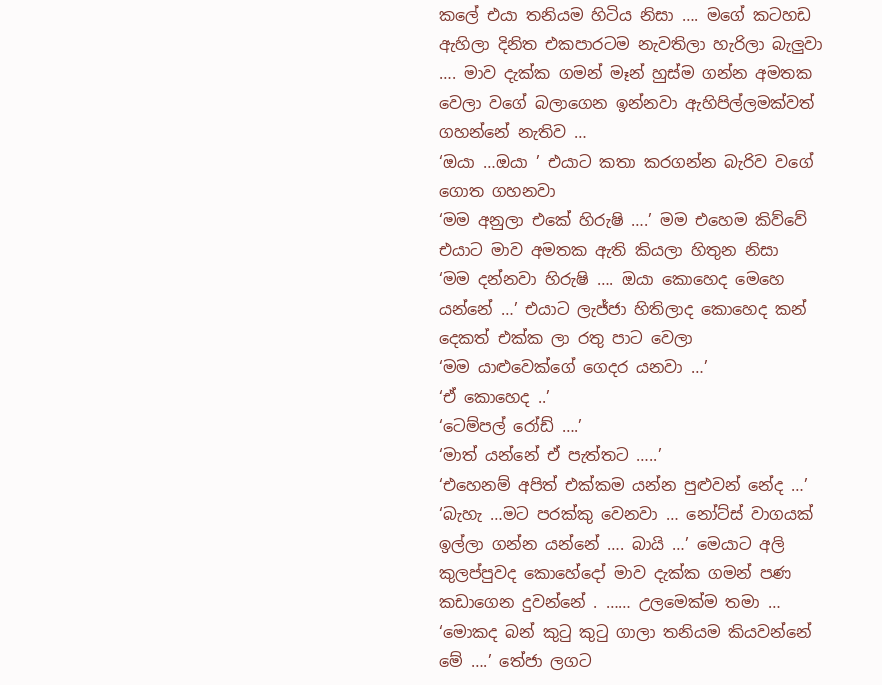කලේ එයා තනියම හිටිය නිසා …. මගේ කටහඩ ඇහිලා දිනිත එකපාරටම නැවතිලා හැරිලා බැලුවා …. මාව දැක්ක ගමන් මෑන් හුස්ම ගන්න අමතක වෙලා වගේ බලාගෙන ඉන්නවා ඇහිපිල්ලමක්වත් ගහන්නේ නැතිව …
‘ඔයා …ඔයා ’ එයාට කතා කරගන්න බැරිව වගේ ගොත ගහනවා
‘මම අනුලා එකේ හිරුෂි ….’ මම එහෙම කිව්වේ එයාට මාව අමතක ඇති කියලා හිතුන නිසා
‘මම දන්නවා හිරුෂි …. ඔයා කොහෙද මෙහෙ යන්නේ …’ එයාට ලැජ්ජා හිතිලාද කොහෙද කන් දෙකත් එක්ක ලා රතු පාට වෙලා
‘මම යාළුවෙක්ගේ ගෙදර යනවා …’
‘ඒ කොහෙද ..’
‘ටෙම්පල් රෝඩ් ….’
‘මාත් යන්නේ ඒ පැත්තට …..’
‘එහෙනම් අපිත් එක්කම යන්න පුළුවන් නේද …’
‘බැහැ …මට පරක්කු වෙනවා … නෝට්ස් වාගයක් ඉල්ලා ගන්න යන්නේ …. බායි …’ මෙයාට අලි කුලප්පුවද කොහේදෝ මාව දැක්ක ගමන් පණ කඩාගෙන දුවන්නේ . …… උලමෙක්ම තමා …
‘මොකද බන් කුටු කුටු ගාලා තනියම කියවන්නේ මේ ….’ තේජා ලගට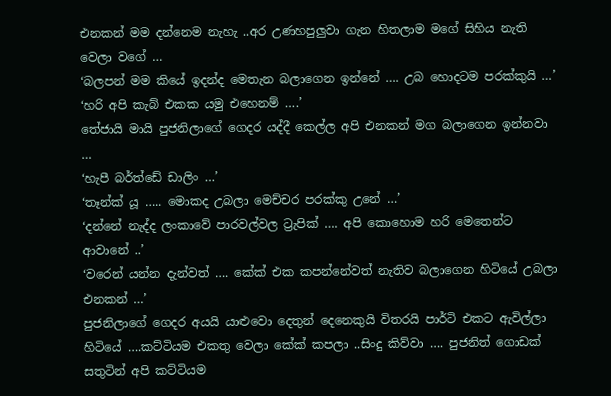එනකන් මම දන්නෙම නැහැ ..අර උණහපුලුවා ගැන හිතලාම මගේ සිහිය නැති වෙලා වගේ …
‘බලපන් මම කියේ ඉදන්ද මෙතැන බලාගෙන ඉන්නේ …. උබ හොදටම පරක්කුයි …’
‘හරි අපි කැබ් එකක යමු එහෙනම් ….’
තේජායි මායි පුජනිලාගේ ගෙදර යද්දී කෙල්ල අපි එනකන් මග බලාගෙන ඉන්නවා …
‘හැපී බර්ත්ඩේ ඩාලිං …’
‘තෑන්ක් යූ ….. මොකද උබලා මෙච්චර පරක්කු උනේ …’
‘දන්නේ නැද්ද ලංකාවේ පාරවල්වල ට්‍රැපික් …. අපි කොහොම හරි මෙතෙන්ට ආවානේ ..’
‘වරෙන් යන්න දැන්වත් …. කේක් එක කපන්නේවත් නැතිව බලාගෙන හිටියේ උබලා එනකන් …’
පුජනිලාගේ ගෙදර අයයි යාළුවො දෙතුන් දෙනෙකුයි විතරයි පාර්ටි එකට ඇවිල්ලා හිටියේ ….කට්ටියම එකතු වෙලා කේක් කපලා ..සිංදු කිව්වා …. පුජනිත් ගොඩක් සතුටින් අපි කට්ටියම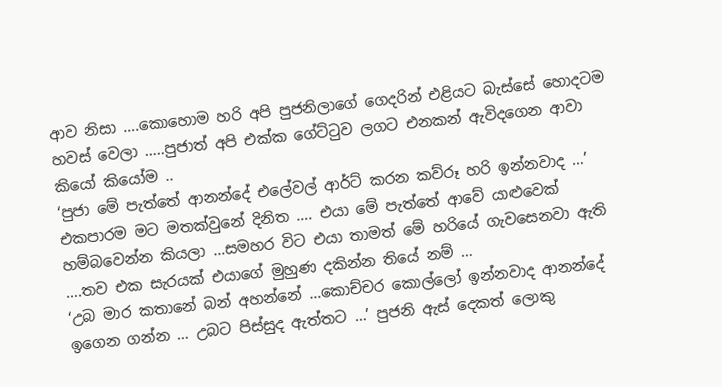ආව නිසා ….කොහොම හරි අපි පුජනිලාගේ ගෙදරින් එළියට බැස්සේ හොදටම හවස් වෙලා …..පුජාත් අපි එක්ක ගේට්ටුව ලගට එනකන් ඇවිදගෙන ආවා කියෝ කියෝම ..
‘පුජා මේ පැත්තේ ආනන්දේ එලේවල් ආර්ට් කරන කව්රූ හරි ඉන්නවාද …’
එකපාරම මට මතක්වුනේ දිනිත …. එයා මේ පැත්තේ ආවේ යාළුවෙක් හම්බවෙන්න කියලා …සමහර විට එයා තාමත් මේ හරියේ ගැවසෙනවා ඇති ….තව එක සැරයක් එයාගේ මුහුණ දකින්න තියේ නම් …
‘උබ මාර කතානේ බන් අහන්නේ …කොච්චර කොල්ලෝ ඉන්නවාද ආනන්දේ ඉගෙන ගන්න … උබට පිස්සුද ඇත්තට …’ පුජනි ඇස් දෙකත් ලොකු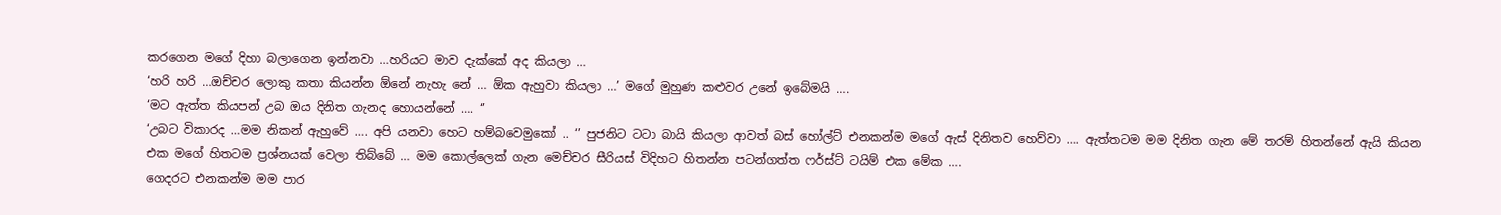කරගෙන මගේ දිහා බලාගෙන ඉන්නවා …හරියට මාව දැක්කේ අද කියලා …
‘හරි හරි …ඔච්චර ලොකු කතා කියන්න ඕනේ නැහැ නේ … ඕක ඇහුවා කියලා …’ මගේ මුහුණ කළුවර උනේ ඉබේමයි ….
‘මට ඇත්ත කියපන් උබ ඔය දිනිත ගැනද හොයන්නේ …. ‘’
‘උබට විකාරද …මම නිකන් ඇහුවේ …. අපි යනවා හෙට හම්බවෙමුකෝ .. ‘’ පුජනිට ටටා බායි කියලා ආවත් බස් හෝල්ට් එනකන්ම මගේ ඇස් දිනිතව හෙව්වා …. ඇත්තටම මම දිනිත ගැන මේ තරම් හිතන්නේ ඇයි කියන එක මගේ හිතටම ප්‍රශ්නයක් වෙලා තිබ්බේ … මම කොල්ලෙක් ගැන මෙච්චර සීරියස් විදිහට හිතන්න පටන්ගත්ත ෆර්ස්ට් ටයිම් එක මේක ….
ගෙදරට එනකන්ම මම පාර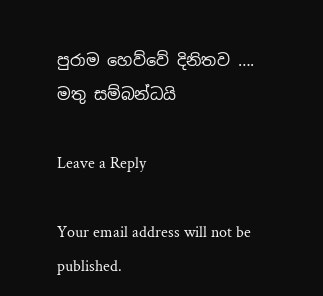පුරාම හෙව්වේ දිනිතව ….
මතු සම්බන්ධයි

Leave a Reply

Your email address will not be published.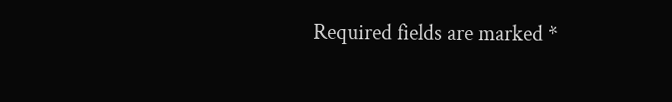Required fields are marked *